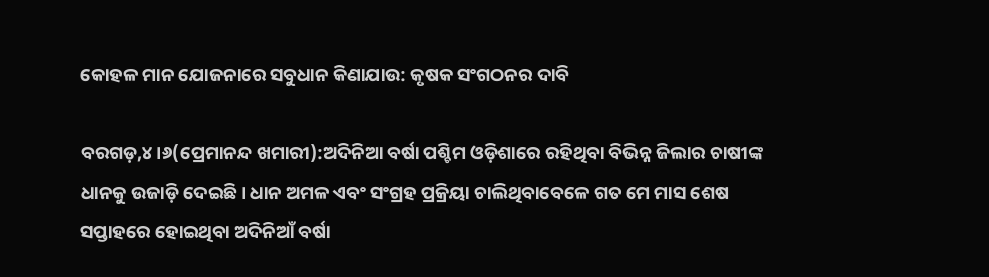କୋହଳ ମାନ ଯୋଜନାରେ ସବୁଧାନ କିଣାଯାଉ: କୃଷକ ସଂଗଠନର ଦାବି

ବରଗଡ଼,୪।୬(ପ୍ରେମାନନ୍ଦ ଖମାରୀ):ଅଦିନିଆ ବର୍ଷା ପଶ୍ଚିମ ଓଡ଼ିଶାରେ ରହିଥିବା ବିଭିନ୍ନ ଜିଲାର ଚାଷୀଙ୍କ ଧାନକୁ ଉଜାଡ଼ି ଦେଇଛି। ଧାନ ଅମଳ ଏବଂ ସଂଗ୍ରହ ପ୍ରକ୍ରିୟା ଚାଲିଥିବାବେଳେ ଗତ ମେ ମାସ ଶେଷ ସପ୍ତାହରେ ହୋଇଥିବା ଅଦିନିଆଁ ବର୍ଷା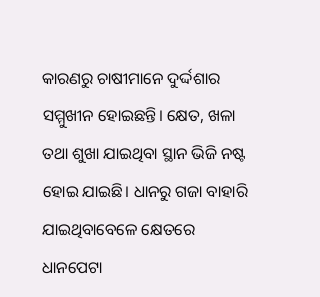କାରଣରୁ ଚାଷୀମାନେ ଦୁର୍ଦ୍ଦଶାର ସମ୍ମୁଖୀନ ହୋଇଛନ୍ତି। କ୍ଷେତ, ଖଳା ତଥା ଶୁଖା ଯାଇଥିବା ସ୍ଥାନ ଭିଜି ନଷ୍ଟ ହୋଇ ଯାଇଛି। ଧାନରୁ ଗଜା ବାହାରି ଯାଇଥିବାବେଳେ କ୍ଷେତରେ ଧାନପେଟା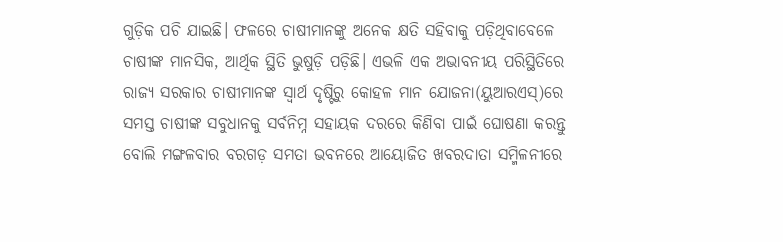ଗୁଡ଼ିକ ପଚି ଯାଇଛି। ଫଳରେ ଚାଷୀମାନଙ୍କୁ ଅନେକ କ୍ଷତି ସହିବାକୁ ପଡ଼ିଥିବାବେଳେ ଚାଷୀଙ୍କ ମାନସିକ, ଆର୍ଥିକ ସ୍ଥିତି ଭୁଷୁଡ଼ି ପଡ଼ିଛି। ଏଭଳି ଏକ ଅଭାବନୀୟ ପରିସ୍ଥିତିରେ ରାଜ୍ୟ ସରକାର ଚାଷୀମାନଙ୍କ ସ୍ବାର୍ଥ ଦୃଷ୍ଟିରୁ କୋହଳ ମାନ ଯୋଜନା(ୟୁଆରଏସ୍‌)ରେ ସମସ୍ତ ଚାଷୀଙ୍କ ସବୁଧାନକୁ ସର୍ବନିମ୍ନ ସହାୟକ ଦରରେ କିଣିବା ପାଇଁ ଘୋଷଣା କରନ୍ତୁ ବୋଲି ମଙ୍ଗଳବାର ବରଗଡ଼ ସମତା ଭବନରେ ଆୟୋଜିତ ଖବରଦାତା ସମ୍ମିଳନୀରେ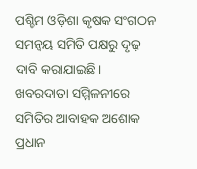ପଶ୍ଚିମ ଓଡ଼ିଶା କୃଷକ ସଂଗଠନ ସମନ୍ବୟ ସମିତି ପକ୍ଷରୁ ଦୃଢ଼ ଦାବି କରାଯାଇଛି।
ଖବରଦାତା ସମ୍ମିଳନୀରେ ସମିତିର ଆବାହକ ଅଶୋକ ପ୍ରଧାନ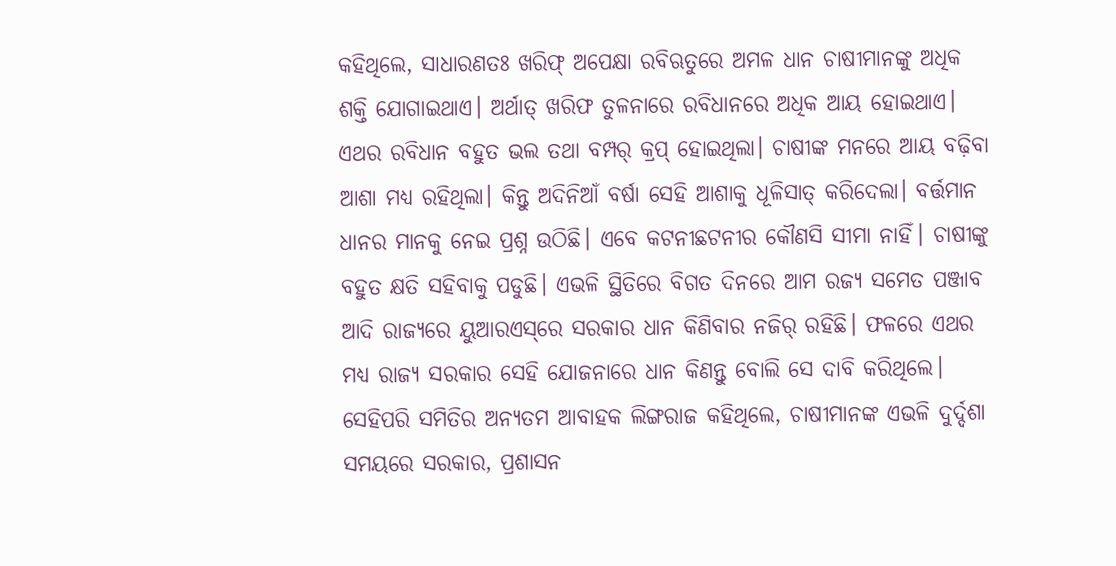କହିଥିଲେ, ସାଧାରଣତଃ ଖରିଫ୍‌ ଅପେକ୍ଷା ରବିଋତୁରେ ଅମଳ ଧାନ ଚାଷୀମାନଙ୍କୁ ଅଧିକ ଶକ୍ତି ଯୋଗାଇଥାଏ। ଅର୍ଥାତ୍‌ ଖରିଫ ତୁଳନାରେ ରବିଧାନରେ ଅଧିକ ଆୟ ହୋଇଥାଏ। ଏଥର ରବିଧାନ ବହୁତ ଭଲ ତଥା ବମ୍ପର୍‌ କ୍ରପ୍‌ ହୋଇଥିଲା। ଚାଷୀଙ୍କ ମନରେ ଆୟ ବଢ଼ିବା ଆଶା ମଧ୍ୟ ରହିଥିଲା। କିନ୍ତୁ ଅଦିନିଆଁ ବର୍ଷା ସେହି ଆଶାକୁ ଧୂଳିସାତ୍‌ କରିଦେଲା। ବର୍ତ୍ତମାନ ଧାନର ମାନକୁ ନେଇ ପ୍ରଶ୍ନ ଉଠିଛି। ଏବେ କଟନୀଛଟନୀର କୌଣସି ସୀମା ନାହିଁ। ଚାଷୀଙ୍କୁ ବହୁତ କ୍ଷତି ସହିବାକୁ ପଡୁଛି। ଏଭଳି ସ୍ଥିତିରେ ବିଗତ ଦିନରେ ଆମ ରଜ୍ୟ ସମେତ ପଞ୍ଜାବ ଆଦି ରାଜ୍ୟରେ ୟୁଆରଏସ୍‌ରେ ସରକାର ଧାନ କିଣିବାର ନଜିର୍‌ ରହିଛି। ଫଳରେ ଏଥର ମଧ୍ୟ ରାଜ୍ୟ ସରକାର ସେହି ଯୋଜନାରେ ଧାନ କିଣନ୍ତୁ ବୋଲି ସେ ଦାବି କରିଥିଲେ।
ସେହିପରି ସମିତିର ଅନ୍ୟତମ ଆବାହକ ଲିଙ୍ଗରାଜ କହିଥିଲେ, ଚାଷୀମାନଙ୍କ ଏଭଳି ଦୁର୍ଦ୍ଦଶା ସମୟରେ ସରକାର, ପ୍ରଶାସନ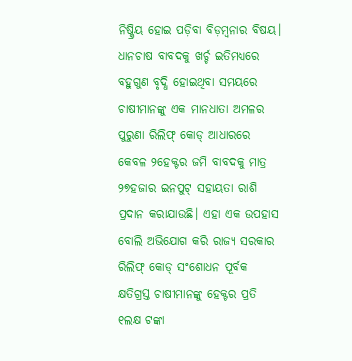ନିଷ୍କ୍ରିୟ ହୋଇ ପଡ଼ିବା ବିଡ଼ମ୍ବନାର ବିଷୟ। ଧାନଚାଷ ବାବଦକୁ ଖର୍ଚ୍ଚ ଇତିମଧ୍ୟରେ ବହୁଗୁଣ ବୃଦ୍ଧି ହୋଇଥିବା ସମୟରେ ଚାଷୀମାନଙ୍କୁ ଏକ ମାନଧାତା ଅମଳର ପୁରୁଣା ରିଲିଫ୍‌ କୋଡ୍‌ ଆଧାରରେ କେବଳ ୨ହେକ୍ଟର ଜମି ବାବଦକୁ ମାତ୍ର ୨୭ହଜାର ଇନପୁଟ୍‌ ସହାୟତା ରାଶି ପ୍ରଦାନ କରାଯାଉଛି। ଏହା ଏକ ଉପହାସ ବୋଲି ଅଭିଯୋଗ କରି ରାଜ୍ୟ ସରକାର ରିଲିଫ୍‌ କୋଡ୍‌ ସଂଶୋଧନ ପୂର୍ବକ କ୍ଷତିଗ୍ରସ୍ତ ଚାଷୀମାନଙ୍କୁ ହେକ୍ଟର ପ୍ରତି ୧ଲକ୍ଷ ଟଙ୍କା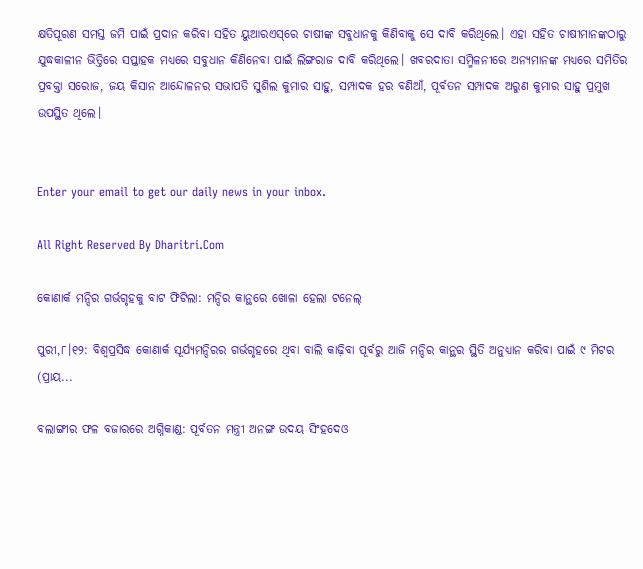କ୍ଷତିପୂରଣ ସମସ୍ତ ଜମି ପାଇଁ ପ୍ରଦାନ କରିବା ସହିତ ୟୁଆରଏସ୍‌ରେ ଚାଷୀଙ୍କ ସବୁଧାନକୁ କିଣିବାକୁ ସେ ଦାବି କରିଥିଲେ। ଏହା ସହିତ ଚାଷୀମାନଙ୍କଠାରୁ ଯୁଦ୍ଧକାଳୀନ ଭିତ୍ତିରେ ସପ୍ତାହକ ମଧ୍ୟରେ ସବୁଧାନ କିଣିନେବା ପାଇଁ ଲିଙ୍ଗରାଜ ଦାବି କରିଥିଲେ। ଖବରଦାତା ସମ୍ମିଳନୀରେ ଅନ୍ୟମାନଙ୍କ ମଧ୍ୟରେ ସମିତିର ପ୍ରବକ୍ତା ସରୋଜ, ଜୟ କିସାନ ଆନ୍ଦୋଳନର ସଭାପତି ସୁଶିଲ କୁମାର ସାହୁ, ସମ୍ପାଦକ ହର ବଣିଆଁ, ପୂର୍ବତନ ସମ୍ପାଦକ ଅରୁଣ କୁମାର ସାହୁ ପ୍ରମୁଖ ଉପସ୍ଥିତ ଥିଲେ।


Enter your email to get our daily news in your inbox.

All Right Reserved By Dharitri.Com

କୋଣାର୍କ ମନ୍ଦିର ଗର୍ଭଗୃହକୁ ବାଟ ଫିଟିଲା: ମନ୍ଦିର କାନ୍ଥରେ ଖୋଳା ହେଲା ଟନେଲ୍‌

ପୁରୀ,୮।୧୨: ବିଶ୍ୱପ୍ରସିଦ୍ଧ କୋଣାର୍କ ସୂର୍ଯ୍ୟମନ୍ଦିରର ଗର୍ଭଗୃହରେ ଥିବା ବାଲି କାଢ଼ିବା ପୂର୍ବରୁ ଆଜି ମନ୍ଦିର କାନ୍ଥର ସ୍ଥିତି ଅନୁଧ୍ୟାନ କରିବା ପାଇଁ ୯ ମିଟର (ପ୍ରାୟ...

ବଲାଙ୍ଗୀର ଫଳ ବଜାରରେ ଅଗ୍ନିକାଣ୍ଡ: ପୂର୍ବତନ ମନ୍ତ୍ରୀ ଅନଙ୍ଗ ଉଦୟ ସିଂହଦେଓ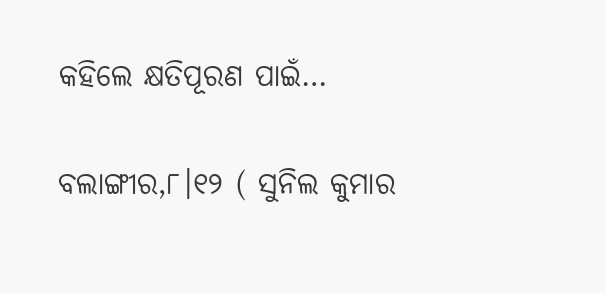କହିଲେ କ୍ଷତିପୂରଣ ପାଇଁ…

ବଲାଙ୍ଗୀର,୮।୧୨ ( ସୁନିଲ କୁମାର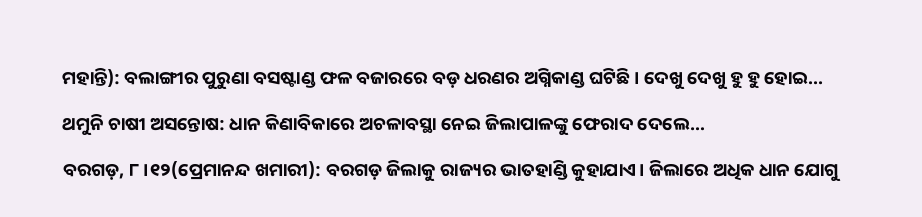ମହାନ୍ତି): ବଲାଙ୍ଗୀର ପୁରୁଣା ବସଷ୍ଟାଣ୍ଡ ଫଳ ବଜାରରେ ବଡ଼ ଧରଣର ଅଗ୍ନିକାଣ୍ଡ ଘଟିଛି। ଦେଖୁ ଦେଖୁ ହୁ ହୁ ହୋଇ...

ଥମୁନି ଚାଷୀ ଅସନ୍ତୋଷ: ଧାନ କିଣାବିକାରେ ଅଚଳାବସ୍ଥା ନେଇ ଜିଲାପାଳଙ୍କୁ ଫେରାଦ ଦେଲେ…

ବରଗଡ଼, ୮।୧୨(ପ୍ରେମାନନ୍ଦ ଖମାରୀ): ବରଗଡ଼ ଜିଲାକୁ ରାଜ୍ୟର ଭାତହାଣ୍ଡି କୁହାଯାଏ। ଜିଲାରେ ଅଧିକ ଧାନ ଯୋଗୁ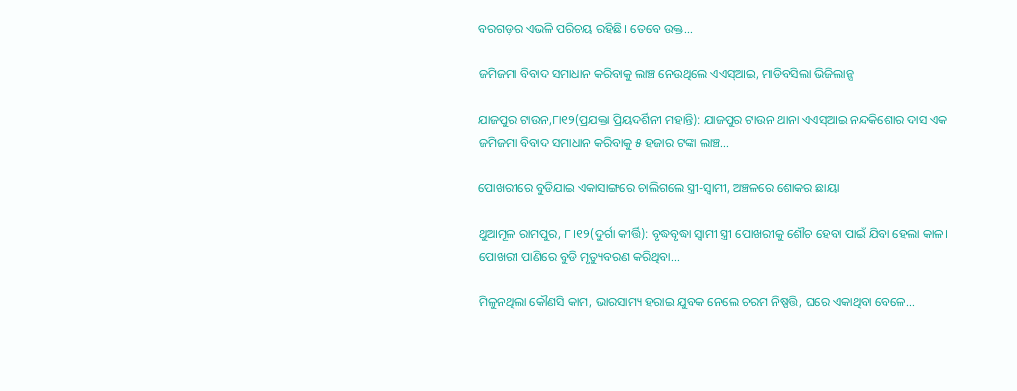ବରଗଡ଼ର ଏଭଳି ପରିଚୟ ରହିଛି। ତେବେ ଉକ୍ତ...

ଜମିଜମା ବିବାଦ ସମାଧାନ କରିବାକୁ ଲାଞ୍ଚ ନେଉଥିଲେ ଏଏସ୍‌ଆଇ, ମାଡିବସିଲା ଭିଜିଲାନ୍ସ

ଯାଜପୁର ଟାଉନ,୮ା୧୨(ପ୍ରଯକ୍ତା ପ୍ରିୟଦର୍ଶିନୀ ମହାନ୍ତି): ଯାଜପୁର ଟାଉନ ଥାନା ଏଏସ୍‌ଆଇ ନନ୍ଦକିଶୋର ଦାସ ଏକ ଜମିଜମା ବିବାଦ ସମାଧାନ କରିବାକୁ ୫ ହଜାର ଟଙ୍କା ଲାଞ୍ଚ...

ପୋଖରୀରେ ବୁଡିଯାଇ ଏକାସାଙ୍ଗରେ ଚାଲିଗଲେ ସ୍ତ୍ରୀ-ସ୍ବାମୀ, ଅଞ୍ଚଳରେ ଶୋକର ଛାୟା

ଥୁଆମୂଳ ରାମପୁର, ୮।୧୨(ଦୁର୍ଗା କୀର୍ତ୍ତି): ବୃଦ୍ଧବୃଦ୍ଧା ସ୍ବାମୀ ସ୍ତ୍ରୀ ପୋଖରୀକୁ ଶୌଚ ହେବା ପାଇଁ ଯିବା ହେଲା କାଳ। ପୋଖରୀ ପାଣିରେ ବୁଡି ମୃତ୍ୟୁବରଣ କରିଥିବା...

ମିଳୁନଥିଲା କୌଣସି କାମ, ଭାରସାମ୍ୟ ହରାଇ ଯୁବକ ନେଲେ ଚରମ ନିଷ୍ପତ୍ତି, ଘରେ ଏକାଥିବା ବେଳେ…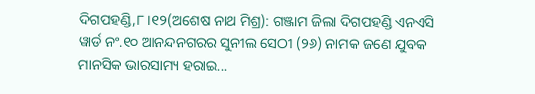ଦିଗପହଣ୍ଡି,୮।୧୨(ଅଶେଷ ନାଥ ମିଶ୍ର): ଗଞ୍ଜାମ ଜିଲା ଦିଗପହଣ୍ଡି ଏନଏସି ୱାର୍ଡ ନଂ.୧୦ ଆନନ୍ଦନଗରର ସୁନୀଲ ସେଠୀ (୨୬) ନାମକ ଜଣେ ଯୁବକ ମାନସିକ ଭାରସାମ୍ୟ ହରାଇ...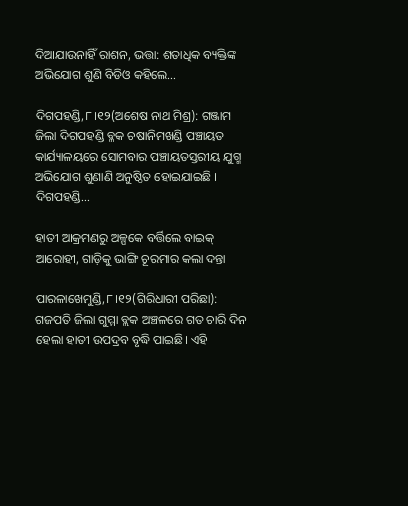ଦିଆଯାଉନାହିଁ ରାଶନ, ଭତ୍ତା: ଶତାଧିକ ବ୍ୟକ୍ତିଙ୍କ ଅଭିଯୋଗ ଶୁଣି ବିଡିଓ କହିଲେ…

ଦିଗପହଣ୍ଡି,୮।୧୨(ଅଶେଷ ନାଥ ମିଶ୍ର): ଗଞ୍ଜାମ ଜିଲା ଦିଗପହଣ୍ଡି ବ୍ଳକ ଚଷାନିମଖଣ୍ଡି ପଞ୍ଚାୟତ କାର୍ଯ୍ୟାଳୟରେ ସୋମବାର ପଞ୍ଚାୟତସ୍ତରୀୟ ଯୁଗ୍ମ ଅଭିଯୋଗ ଶୁଣାଣି ଅନୁଷ୍ଠିତ ହୋଇଯାଇଛି । ଦିଗପହଣ୍ଡି...

ହାତୀ ଆକ୍ରମଣରୁ ଅଳ୍ପକେ ବର୍ତ୍ତିଲେ ବାଇକ୍ ଆରୋହୀ, ଗାଡ଼ିକୁ ଭାଙ୍ଗି ଚୂରମାର କଲା ଦନ୍ତା

ପାରଳାଖେମୁଣ୍ଡି,୮।୧୨(ଗିରିଧାରୀ ପରିଛା): ଗଜପତି ଜିଲା ଗୁମ୍ମା ବ୍ଲକ ଅଞ୍ଚଳରେ ଗତ ଚାରି ଦିନ ହେଲା ହାତୀ ଉପଦ୍ରବ ବୃଦ୍ଧି ପାଇଛି। ଏହି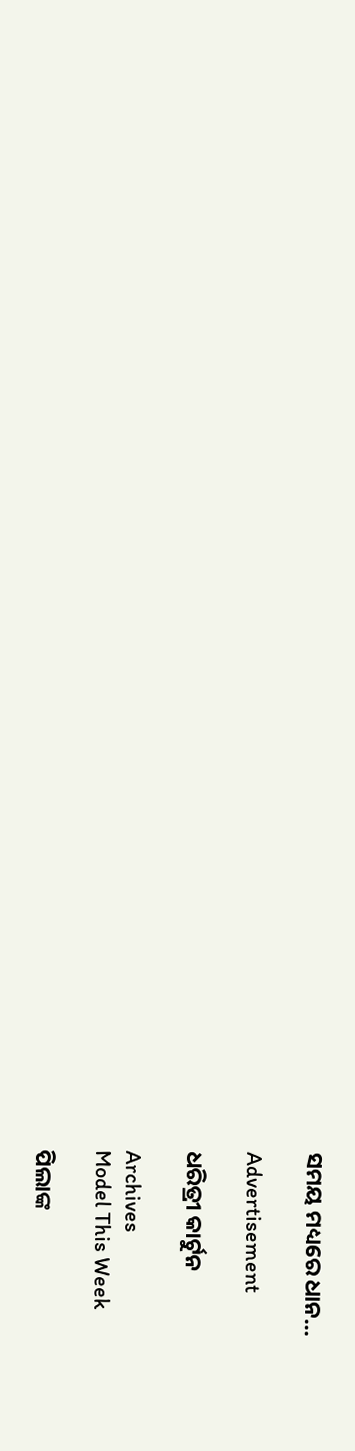ସମୟ ମଧ୍ୟରେ ଧାନ...

Advertisement

ଧରିତ୍ରୀ କାର୍ଟୁନ

Archives
Model This Week

ପିଲାଙ୍କ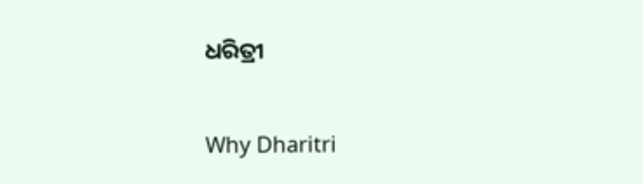ଧରିତ୍ରୀ

Why Dharitri